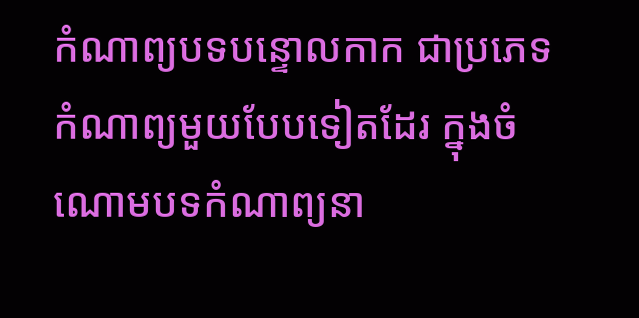កំណាព្យបទបន្ទោលកាក ជាប្រភេទកំណាព្យមួយបែបទៀតដែរ ក្នុងចំណោមបទកំណាព្យនា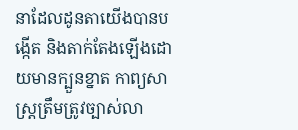នាដែលដូនតាយើងបានបង្កើត និងតាក់តែងឡើងដោយមានក្បួនខ្នាត កាព្យសាស្រ្តត្រឹមត្រូវច្បាស់លា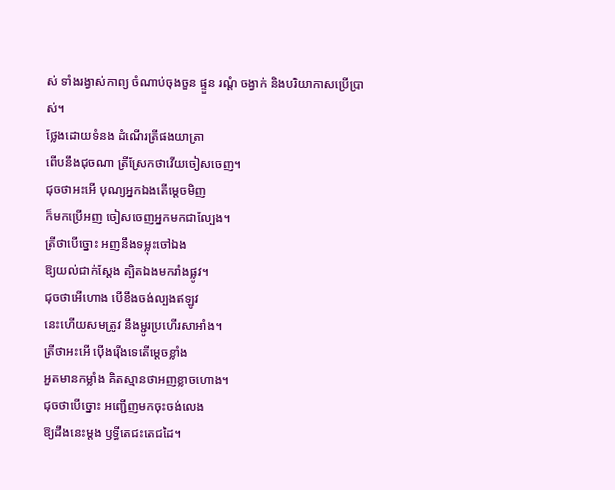ស់ ទាំងរង្វាស់កាព្យ ចំណាប់ចុងចួន ផ្ទួន រណ្តំ ចង្វាក់ និងបរិយាកាសប្រើប្រាស់។
ថ្លែងដោយទំនង ដំណើរត្រីផងយាត្រា
ពើបនឹងជុចណា ត្រីស្រែកថាវើយចៀសចេញ។
ជុចថាអះអើ បុណ្យអ្នកឯងតើម្តេចមិញ
ក៏មកប្រើអញ ចៀសចេញអ្នកមកជាល្បែង។
ត្រីថាបើច្នោះ អញនឹងទម្លុះចៅឯង
ឱ្យយល់ជាក់ស្តែង ត្បិតឯងមករាំងផ្លូវ។
ជុចថាអើហោង បើខឹងចង់ល្បងឥឡូវ
នេះហើយសមត្រូវ នឹងម្ជូរប្រហើរសាអាំង។
ត្រីថាអះអើ ប៉ើងរ៉ើងទេតើម្តេចខ្លាំង
អួតមានកម្លាំង គិតស្មានថាអញខ្លាចហោង។
ជុចថាបើច្នោះ អញ្ជើញមកចុះចង់លេង
ឱ្យដឹងនេះម្តង ឫទ្ធីតេជះតេជដៃ។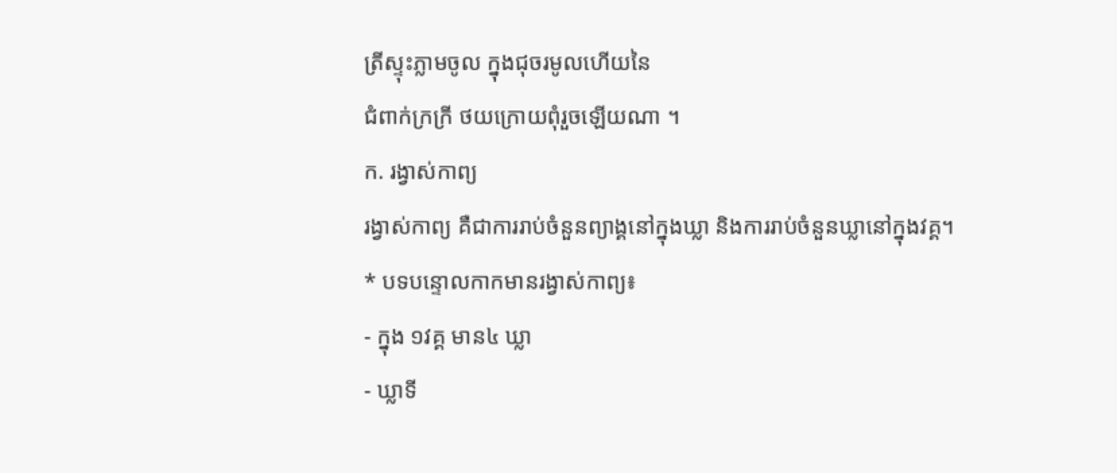ត្រីស្ទុះភ្លាមចូល ក្នុងជុចរមូលហើយនៃ
ជំពាក់ក្រក្រី ថយក្រោយពុំរួចឡើយណា ។
ក. រង្វាស់កាព្យ
រង្វាស់កាព្យ គឺជាការរាប់ចំនួនព្យាង្គនៅក្នុងឃ្លា និងការរាប់ចំនួនឃ្លានៅក្នុងវគ្គ។
* បទបន្ទោលកាកមានរង្វាស់កាព្យ៖
- ក្នុង ១វគ្គ មាន៤ ឃ្លា
- ឃ្លាទី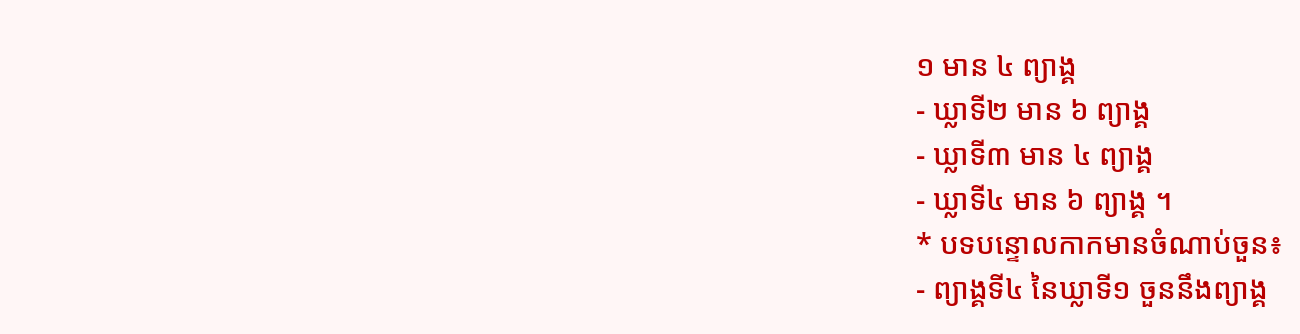១ មាន ៤ ព្យាង្គ
- ឃ្លាទី២ មាន ៦ ព្យាង្គ
- ឃ្លាទី៣ មាន ៤ ព្យាង្គ
- ឃ្លាទី៤ មាន ៦ ព្យាង្គ ។
* បទបន្ទោលកាកមានចំណាប់ចួន៖
- ព្យាង្គទី៤ នៃឃ្លាទី១ ចួននឹងព្យាង្គ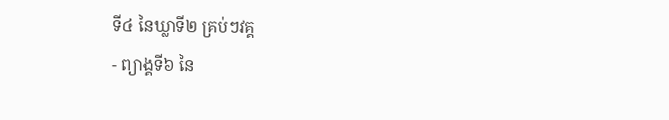ទី៤ នៃឃ្លាទី២ គ្រប់ៗវគ្គ
- ព្យាង្គទី៦ នៃ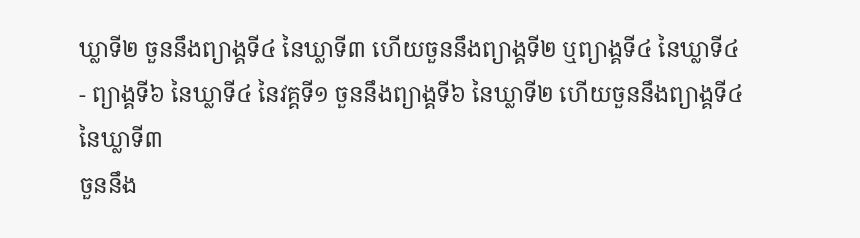ឃ្លាទី២ ចួននឹងព្យាង្គទី៤ នៃឃ្លាទី៣ ហើយចួននឹងព្យាង្គទី២ ឬព្យាង្គទី៤ នៃឃ្លាទី៤
- ព្យាង្គទី៦ នៃឃ្លាទី៤ នៃវគ្គទី១ ចួននឹងព្យាង្គទី៦ នៃឃ្លាទី២ ហើយចួននឹងព្យាង្គទី៤ នៃឃ្លាទី៣
ចួននឹង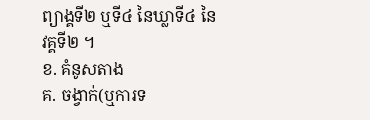ព្យាង្គទី២ ឬទី៤ នៃឃ្លាទី៤ នៃវគ្គទី២ ។
ខ. គំនូសតាង
គ. ចង្វាក់(ឬការទ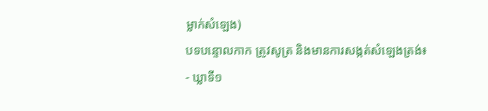ម្លាក់សំឡេង)
បទបន្ទោលកាក ត្រូវសូត្រ និងមានការសង្កត់សំឡេងត្រង់៖
- ឃ្លាទី១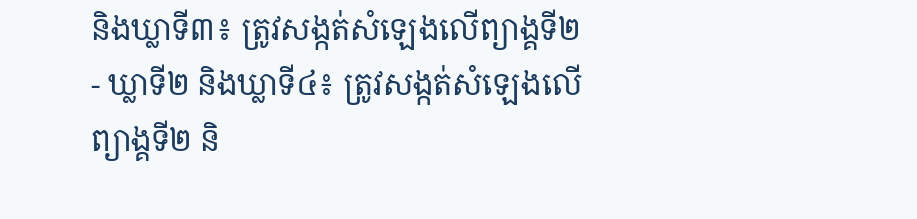និងឃ្លាទី៣៖ ត្រូវសង្កត់សំឡេងលើព្យាង្គទី២
- ឃ្លាទី២ និងឃ្លាទី៤៖ ត្រូវសង្កត់សំឡេងលើព្យាង្គទី២ និ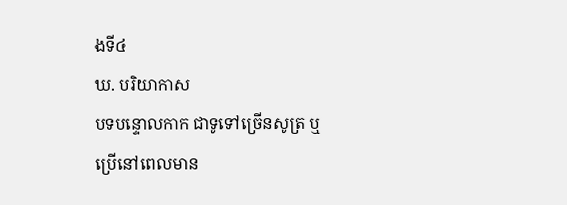ងទី៤
ឃ. បរិយាកាស
បទបន្ទោលកាក ជាទូទៅច្រើនសូត្រ ឬប្រើនៅពេលមាន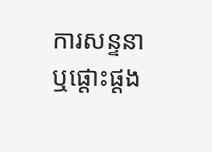ការសន្ទនា ឬផ្តោះផ្តង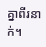គ្នាពីរនាក់។